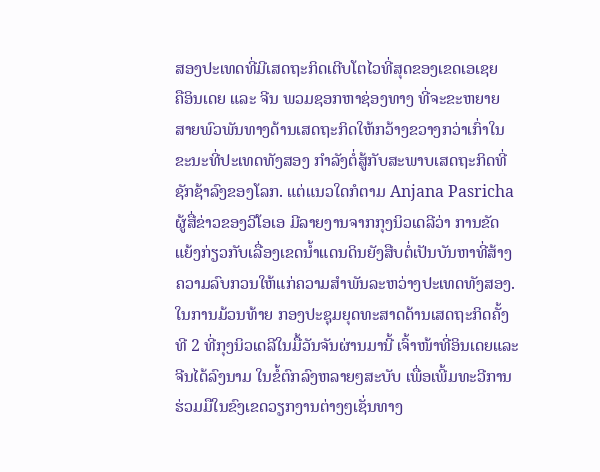ສອງປະເທດທີ່ມີເສດຖະກິດເຕີບໂຕໄວທີ່ສຸດຂອງເຂດເອເຊຍ
ຄືອິນເດຍ ແລະ ຈີນ ພວມຊອກຫາຊ່ອງທາງ ທີ່ຈະຂະຫຍາຍ
ສາຍພົວພັນທາງດ້ານເສດຖະກິດໃຫ້ກວ້າງຂວາງກວ່າເກົ່າໃນ
ຂະນະທີ່ປະເທດທັງສອງ ກຳລັງຕໍ່ສູ້ກັບສະພາບເສດຖະກິດທີ່
ຊັກຊ້າລົງຂອງໂລກ. ແຕ່ແນວໃດກໍຕາມ Anjana Pasricha
ຜູ້ສື່ຂ່າວຂອງວີໂອເອ ມີລາຍງານຈາກກຸງນິວເດລີວ່າ ການຂັດ
ແຍ້ງກ່ຽວກັບເລື່ອງເຂດນໍ້າແດນດິນຍັງສືບຕໍ່ເປັນບັນຫາທີ່ສ້າງ
ຄວາມລົບກວນໃຫ້ແກ່ຄວາມສຳພັນລະຫວ່າງປະເທດທັງສອງ.
ໃນການມ້ວນທ້າຍ ກອງປະຊຸມຍຸດທະສາດດ້ານເສດຖະກິດຄັ້ງ
ທີ 2 ທີ່ກຸງນິວເດລີໃນມື້ວັນຈັນຜ່ານມານີ້ ເຈົ້າໜ້າທີ່ອິນເດຍແລະ
ຈີນໄດ້ລົງນາມ ໃນຂໍ້ຕົກລົງຫລາຍໆສະບັບ ເພື່ອເພີ້ມທະວີການ
ຮ່ວມມືໃນຂົງເຂດວຽກງານຕ່າງໆເຊັ່ນທາງ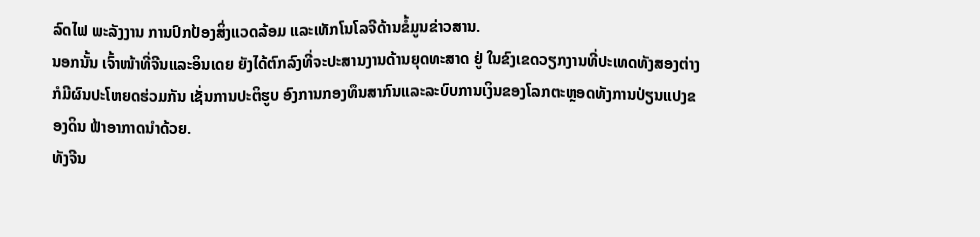ລົດໄຟ ພະລັງງານ ການປົກປ້ອງສິ່ງແວດລ້ອມ ແລະເທັກໂນໂລຈີດ້ານຂໍ້ມູນຂ່າວສານ.
ນອກນັ້ນ ເຈົ້າໜ້າທີ່ຈີນແລະອິນເດຍ ຍັງໄດ້ຕົກລົງທີ່ຈະປະສານງານດ້ານຍຸດທະສາດ ຢູ່ ໃນຂົງເຂດວຽກງານທີ່ປະເທດທັງສອງຕ່າງກໍມີຜົນປະໂຫຍດຮ່ວມກັນ ເຊັ່ນການປະຕິຮູບ ອົງການກອງທຶນສາກົນແລະລະບົບການເງິນຂອງໂລກຕະຫຼອດທັງການປ່ຽນແປງຂອງດິນ ຟ້າອາກາດນໍາດ້ວຍ.
ທັງຈີນ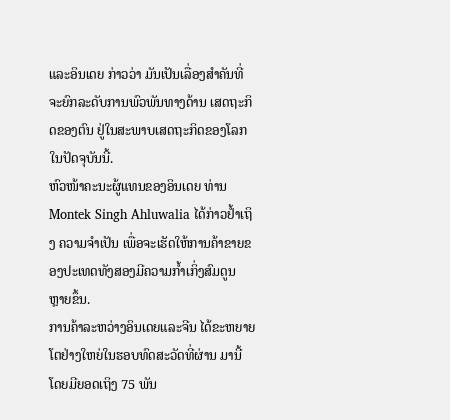ແລະອິນເດຍ ກ່າວວ່າ ມັນເປັນເລື່ອງສຳຄັນທີ່ຈະຍົກລະດັບການພົວພັນທາງດ້ານ ເສດຖະກິດຂອງຕົນ ຢູ່ໃນສະພາບເສດຖະກິດຂອງໂລກ ໃນປັດຈຸບັນນີ້.
ຫົວໜ້າຄະນະຜູ້ແທນຂອງອິນເດຍ ທ່ານ Montek Singh Ahluwalia ໄດ້ກ່າວຢໍ້າເຖິງ ຄວາມຈຳເປັນ ເພື່ອຈະເຮັດໃຫ້ການຄ້າຂາຍຂອງປະເທດທັງສອງມີຄວາມກໍ້າເກິ່ງສົມດູນ
ຫຼາຍຂຶ້ນ.
ການຄ້າລະຫວ່າງອິນເດຍແລະຈີນ ໄດ້ຂະຫຍາຍໂຕຢ່າງໃຫຍ່ໃນຮອບທົດສະວັດທີ່ຜ່ານ ມານີ້ ໂດຍມີຍອດເຖິງ 75 ພັນ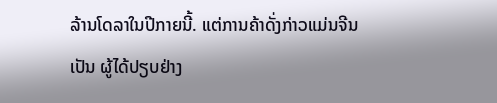ລ້ານໂດລາໃນປີກາຍນີ້. ແຕ່ການຄ້າດັ່ງກ່າວແມ່ນຈີນເປັນ ຜູ້ໄດ້ປຽບຢ່າງ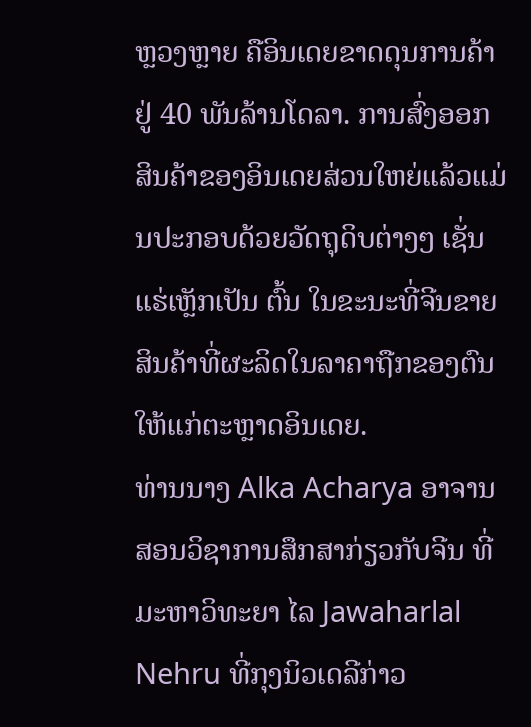ຫຼວງຫຼາຍ ຄືອິນເດຍຂາດດຸນການຄ້າຢູ່ 40 ພັນລ້ານໂດລາ. ການສົ່ງອອກ ສິນຄ້າຂອງອິນເດຍສ່ວນໃຫຍ່ແລ້ວແມ່ນປະກອບດ້ວຍວັດຖຸດິບຕ່າງໆ ເຊັ່ນແຮ່ເຫຼັກເປັນ ຕົ້ນ ໃນຂະນະທີ່ຈີນຂາຍສິນຄ້າທີ່ຜະລິດໃນລາຄາຖືກຂອງຕົນໃຫ້ແກ່ຕະຫຼາດອິນເດຍ.
ທ່ານນາງ Alka Acharya ອາຈານສອນວິຊາການສຶກສາກ່ຽວກັບຈີນ ທີ່ມະຫາວິທະຍາ ໄລ Jawaharlal Nehru ທີ່ກຸງນິວເດລີກ່າວ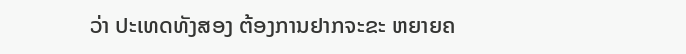ວ່າ ປະເທດທັງສອງ ຕ້ອງການຢາກຈະຂະ ຫຍາຍຄ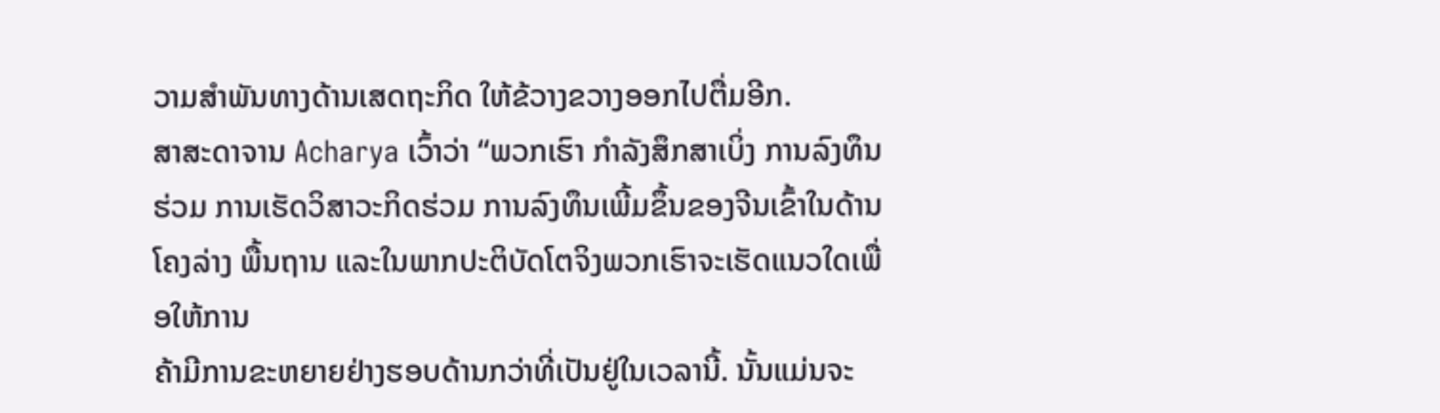ວາມສຳພັນທາງດ້ານເສດຖະກິດ ໃຫ້ຂ້ວາງຂວາງອອກໄປຕື່ມອີກ.
ສາສະດາຈານ Acharya ເວົ້າວ່າ “ພວກເຮົາ ກຳລັງສຶກສາເບິ່ງ ການລົງທຶນຮ່ວມ ການເຮັດວິສາວະກິດຮ່ວມ ການລົງທຶນເພີ້ມຂຶ້ນຂອງຈີນເຂົ້າໃນດ້ານໂຄງລ່າງ ພື້ນຖານ ແລະໃນພາກປະຕິບັດໂຕຈິງພວກເຮົາຈະເຮັດແນວໃດເພື່ອໃຫ້ການ
ຄ້າມີການຂະຫຍາຍຢ່າງຮອບດ້ານກວ່າທີ່ເປັນຢູ່ໃນເວລານີ້. ນັ້ນແມ່ນຈະ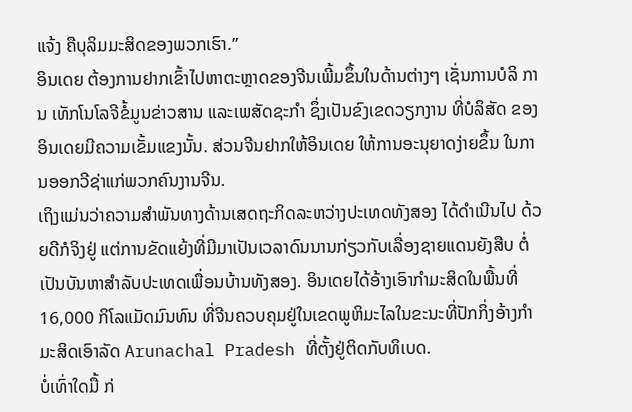ແຈ້ງ ຄືບຸລິມມະສິດຂອງພວກເຮົາ.”
ອິນເດຍ ຕ້ອງການຢາກເຂົ້າໄປຫາຕະຫຼາດຂອງຈີນເພີ້ມຂຶ້ນໃນດ້ານຕ່າງໆ ເຊັ່ນການບໍລິ ການ ເທັກໂນໂລຈີຂໍ້ມູນຂ່າວສານ ແລະເພສັດຊະກຳ ຊຶ່ງເປັນຂົງເຂດວຽກງານ ທີ່ບໍລິສັດ ຂອງອິນເດຍມີຄວາມເຂັ້ມແຂງນັ້ນ. ສ່ວນຈີນຢາກໃຫ້ອິນເດຍ ໃຫ້ການອະນຸຍາດງ່າຍຂຶ້ນ ໃນການອອກວີຊ່າແກ່ພວກຄົນງານຈີນ.
ເຖິງແມ່ນວ່າຄວາມສຳພັນທາງດ້ານເສດຖະກິດລະຫວ່າງປະເທດທັງສອງ ໄດ້ດຳເນີນໄປ ດ້ວຍດີກໍຈິງຢູ່ ແຕ່ການຂັດແຍ້ງທີ່ມີມາເປັນເວລາດົນນານກ່ຽວກັບເລື່ອງຊາຍແດນຍັງສືບ ຕໍ່ເປັນບັນຫາສຳລັບປະເທດເພື່ອນບ້ານທັງສອງ. ອິນເດຍໄດ້ອ້າງເອົາກຳມະສິດໃນພື້ນທີ່ 16,000 ກິໂລແມັດມົນທົນ ທີ່ຈີນຄວບຄຸມຢູ່ໃນເຂດພູຫິມະໄລໃນຂະນະທີ່ປັກກິ່ງອ້າງກຳ ມະສິດເອົາລັດ Arunachal Pradesh ທີ່ຕັ້ງຢູ່ຕິດກັບທິເບດ.
ບໍ່ເທົ່າໃດມື້ ກ່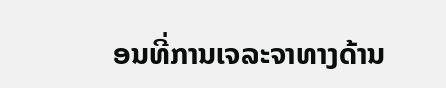ອນທີ່ການເຈລະຈາທາງດ້ານ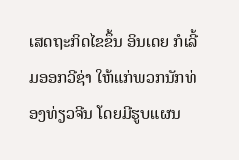ເສດຖະກິດໄຂຂຶ້ນ ອິນເດຍ ກໍເລີ້ມອອກວີຊ່າ ໃຫ້ແກ່ພວກນັກທ່ອງທ່ຽວຈີນ ໂດຍມີຮູບແຜນ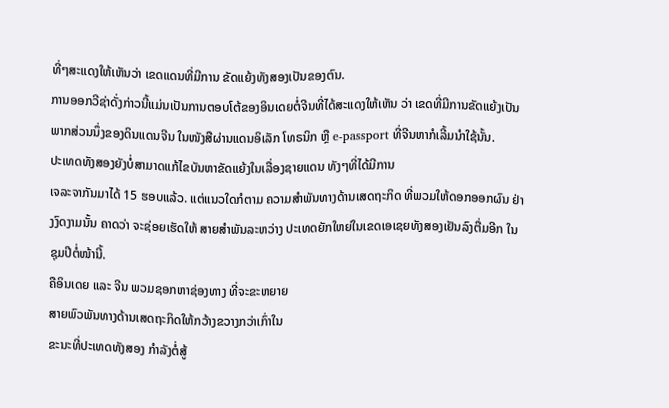ທີ່ໆສະແດງໃຫ້ເຫັນວ່າ ເຂດແດນທີ່ມີການ ຂັດແຍ້ງທັງສອງເປັນຂອງຕົນ.
ການອອກວີຊ່າດັ່ງກ່າວນີ້ແມ່ນເປັນການຕອບໂຕ້ຂອງອິນເດຍຕໍ່ຈີນທີ່ໄດ້ສະແດງໃຫ້ເຫັນ ວ່າ ເຂດທີ່ມີການຂັດແຍ້ງເປັນພາກສ່ວນນຶ່ງຂອງດິນແດນຈີນ ໃນໜັງສືຜ່ານແດນອິເລັກ ໂທຣນິກ ຫຼື e-passport ທີ່ຈີນຫາກໍເລີ້ມນໍາໃຊ້ນັ້ນ.
ປະເທດທັງສອງຍັງບໍ່ສາມາດແກ້ໄຂບັນຫາຂັດແຍ້ງໃນເລື່ອງຊາຍແດນ ທັງໆທີ່ໄດ້ມີການ
ເຈລະຈາກັນມາໄດ້ 15 ຮອບແລ້ວ. ແຕ່ແນວໃດກໍຕາມ ຄວາມສຳພັນທາງດ້ານເສດຖະກິດ ທີ່ພວມໃຫ້ດອກອອກຜົນ ຢ່າງງົດງາມນັ້ນ ຄາດວ່າ ຈະຊ່ອຍເຮັດໃຫ້ ສາຍສຳພັນລະຫວ່າງ ປະເທດຍັກໃຫຍ່ໃນເຂດເອເຊຍທັງສອງເຢັນລົງຕື່ມອີກ ໃນຊຸມປີຕໍ່ໜ້ານີ້.
ຄືອິນເດຍ ແລະ ຈີນ ພວມຊອກຫາຊ່ອງທາງ ທີ່ຈະຂະຫຍາຍ
ສາຍພົວພັນທາງດ້ານເສດຖະກິດໃຫ້ກວ້າງຂວາງກວ່າເກົ່າໃນ
ຂະນະທີ່ປະເທດທັງສອງ ກຳລັງຕໍ່ສູ້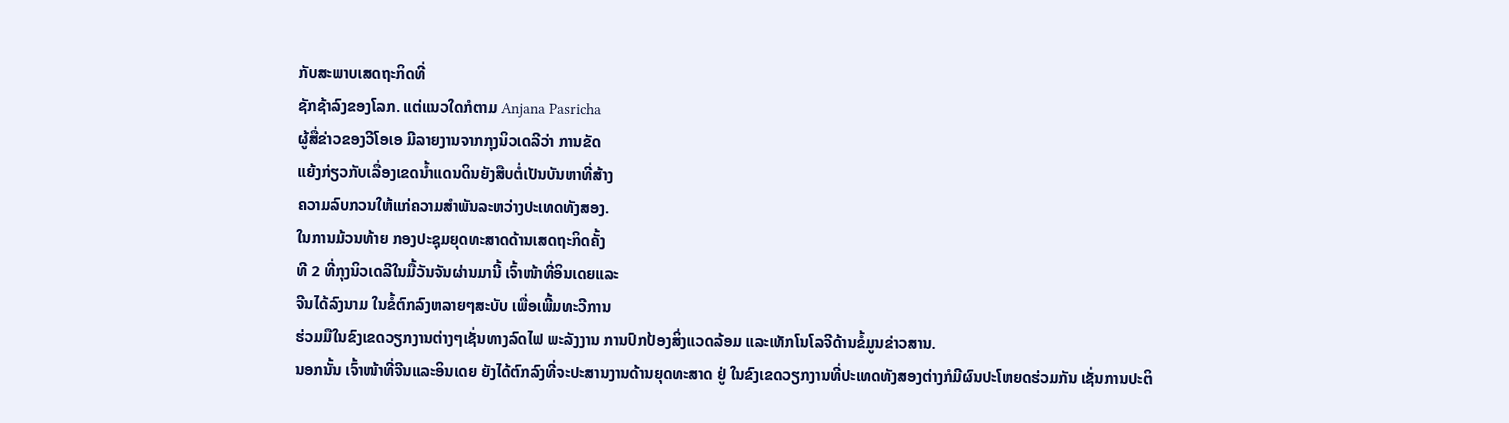ກັບສະພາບເສດຖະກິດທີ່
ຊັກຊ້າລົງຂອງໂລກ. ແຕ່ແນວໃດກໍຕາມ Anjana Pasricha
ຜູ້ສື່ຂ່າວຂອງວີໂອເອ ມີລາຍງານຈາກກຸງນິວເດລີວ່າ ການຂັດ
ແຍ້ງກ່ຽວກັບເລື່ອງເຂດນໍ້າແດນດິນຍັງສືບຕໍ່ເປັນບັນຫາທີ່ສ້າງ
ຄວາມລົບກວນໃຫ້ແກ່ຄວາມສຳພັນລະຫວ່າງປະເທດທັງສອງ.
ໃນການມ້ວນທ້າຍ ກອງປະຊຸມຍຸດທະສາດດ້ານເສດຖະກິດຄັ້ງ
ທີ 2 ທີ່ກຸງນິວເດລີໃນມື້ວັນຈັນຜ່ານມານີ້ ເຈົ້າໜ້າທີ່ອິນເດຍແລະ
ຈີນໄດ້ລົງນາມ ໃນຂໍ້ຕົກລົງຫລາຍໆສະບັບ ເພື່ອເພີ້ມທະວີການ
ຮ່ວມມືໃນຂົງເຂດວຽກງານຕ່າງໆເຊັ່ນທາງລົດໄຟ ພະລັງງານ ການປົກປ້ອງສິ່ງແວດລ້ອມ ແລະເທັກໂນໂລຈີດ້ານຂໍ້ມູນຂ່າວສານ.
ນອກນັ້ນ ເຈົ້າໜ້າທີ່ຈີນແລະອິນເດຍ ຍັງໄດ້ຕົກລົງທີ່ຈະປະສານງານດ້ານຍຸດທະສາດ ຢູ່ ໃນຂົງເຂດວຽກງານທີ່ປະເທດທັງສອງຕ່າງກໍມີຜົນປະໂຫຍດຮ່ວມກັນ ເຊັ່ນການປະຕິ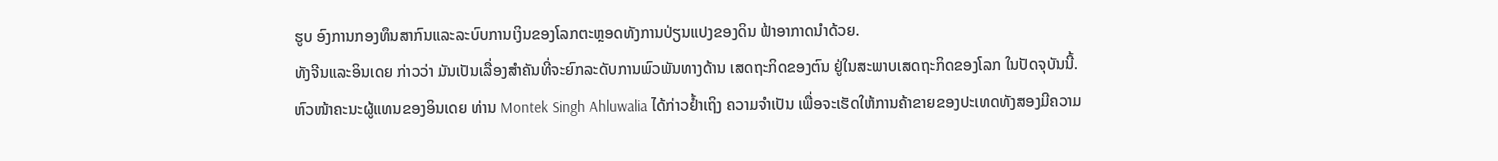ຮູບ ອົງການກອງທຶນສາກົນແລະລະບົບການເງິນຂອງໂລກຕະຫຼອດທັງການປ່ຽນແປງຂອງດິນ ຟ້າອາກາດນໍາດ້ວຍ.
ທັງຈີນແລະອິນເດຍ ກ່າວວ່າ ມັນເປັນເລື່ອງສຳຄັນທີ່ຈະຍົກລະດັບການພົວພັນທາງດ້ານ ເສດຖະກິດຂອງຕົນ ຢູ່ໃນສະພາບເສດຖະກິດຂອງໂລກ ໃນປັດຈຸບັນນີ້.
ຫົວໜ້າຄະນະຜູ້ແທນຂອງອິນເດຍ ທ່ານ Montek Singh Ahluwalia ໄດ້ກ່າວຢໍ້າເຖິງ ຄວາມຈຳເປັນ ເພື່ອຈະເຮັດໃຫ້ການຄ້າຂາຍຂອງປະເທດທັງສອງມີຄວາມ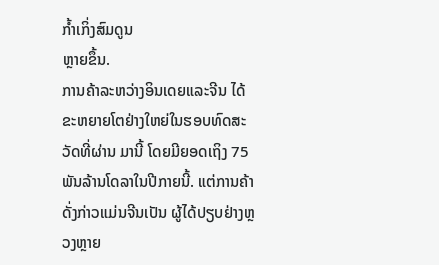ກໍ້າເກິ່ງສົມດູນ
ຫຼາຍຂຶ້ນ.
ການຄ້າລະຫວ່າງອິນເດຍແລະຈີນ ໄດ້ຂະຫຍາຍໂຕຢ່າງໃຫຍ່ໃນຮອບທົດສະວັດທີ່ຜ່ານ ມານີ້ ໂດຍມີຍອດເຖິງ 75 ພັນລ້ານໂດລາໃນປີກາຍນີ້. ແຕ່ການຄ້າດັ່ງກ່າວແມ່ນຈີນເປັນ ຜູ້ໄດ້ປຽບຢ່າງຫຼວງຫຼາຍ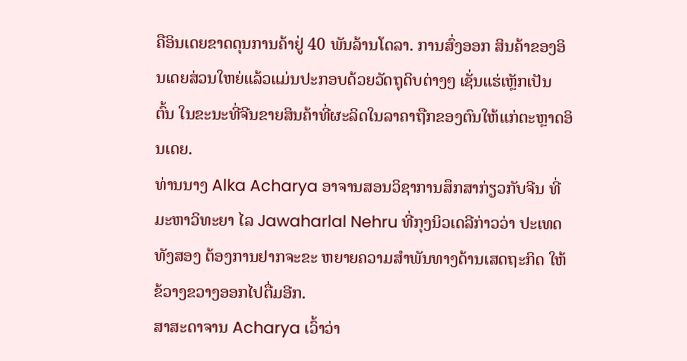ຄືອິນເດຍຂາດດຸນການຄ້າຢູ່ 40 ພັນລ້ານໂດລາ. ການສົ່ງອອກ ສິນຄ້າຂອງອິນເດຍສ່ວນໃຫຍ່ແລ້ວແມ່ນປະກອບດ້ວຍວັດຖຸດິບຕ່າງໆ ເຊັ່ນແຮ່ເຫຼັກເປັນ ຕົ້ນ ໃນຂະນະທີ່ຈີນຂາຍສິນຄ້າທີ່ຜະລິດໃນລາຄາຖືກຂອງຕົນໃຫ້ແກ່ຕະຫຼາດອິນເດຍ.
ທ່ານນາງ Alka Acharya ອາຈານສອນວິຊາການສຶກສາກ່ຽວກັບຈີນ ທີ່ມະຫາວິທະຍາ ໄລ Jawaharlal Nehru ທີ່ກຸງນິວເດລີກ່າວວ່າ ປະເທດທັງສອງ ຕ້ອງການຢາກຈະຂະ ຫຍາຍຄວາມສຳພັນທາງດ້ານເສດຖະກິດ ໃຫ້ຂ້ວາງຂວາງອອກໄປຕື່ມອີກ.
ສາສະດາຈານ Acharya ເວົ້າວ່າ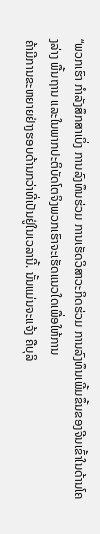“ພວກເຮົາ ກຳລັງສຶກສາເບິ່ງ ການລົງທຶນຮ່ວມ ການເຮັດວິສາວະກິດຮ່ວມ ການລົງທຶນເພີ້ມຂຶ້ນຂອງຈີນເຂົ້າໃນດ້ານໂຄງລ່າງ ພື້ນຖານ ແລະໃນພາກປະຕິບັດໂຕຈິງພວກເຮົາຈະເຮັດແນວໃດເພື່ອໃຫ້ການ
ຄ້າມີການຂະຫຍາຍຢ່າງຮອບດ້ານກວ່າທີ່ເປັນຢູ່ໃນເວລານີ້. ນັ້ນແມ່ນຈະແຈ້ງ ຄືບຸລິ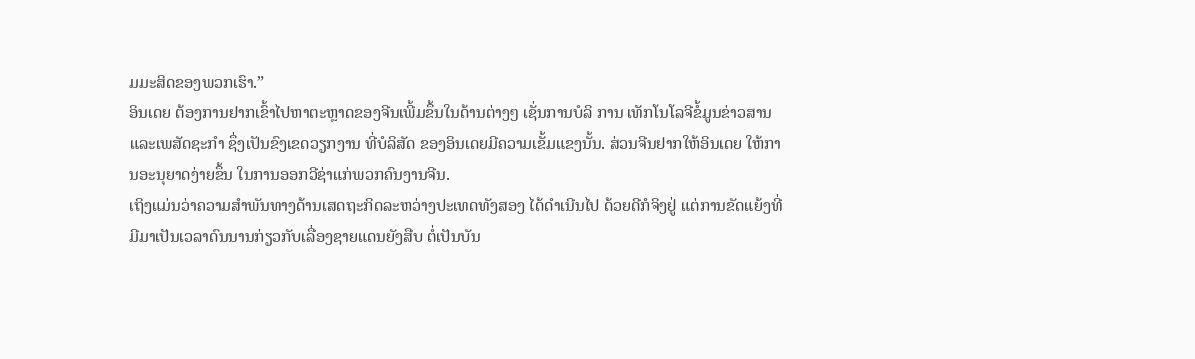ມມະສິດຂອງພວກເຮົາ.”
ອິນເດຍ ຕ້ອງການຢາກເຂົ້າໄປຫາຕະຫຼາດຂອງຈີນເພີ້ມຂຶ້ນໃນດ້ານຕ່າງໆ ເຊັ່ນການບໍລິ ການ ເທັກໂນໂລຈີຂໍ້ມູນຂ່າວສານ ແລະເພສັດຊະກຳ ຊຶ່ງເປັນຂົງເຂດວຽກງານ ທີ່ບໍລິສັດ ຂອງອິນເດຍມີຄວາມເຂັ້ມແຂງນັ້ນ. ສ່ວນຈີນຢາກໃຫ້ອິນເດຍ ໃຫ້ການອະນຸຍາດງ່າຍຂຶ້ນ ໃນການອອກວີຊ່າແກ່ພວກຄົນງານຈີນ.
ເຖິງແມ່ນວ່າຄວາມສຳພັນທາງດ້ານເສດຖະກິດລະຫວ່າງປະເທດທັງສອງ ໄດ້ດຳເນີນໄປ ດ້ວຍດີກໍຈິງຢູ່ ແຕ່ການຂັດແຍ້ງທີ່ມີມາເປັນເວລາດົນນານກ່ຽວກັບເລື່ອງຊາຍແດນຍັງສືບ ຕໍ່ເປັນບັນ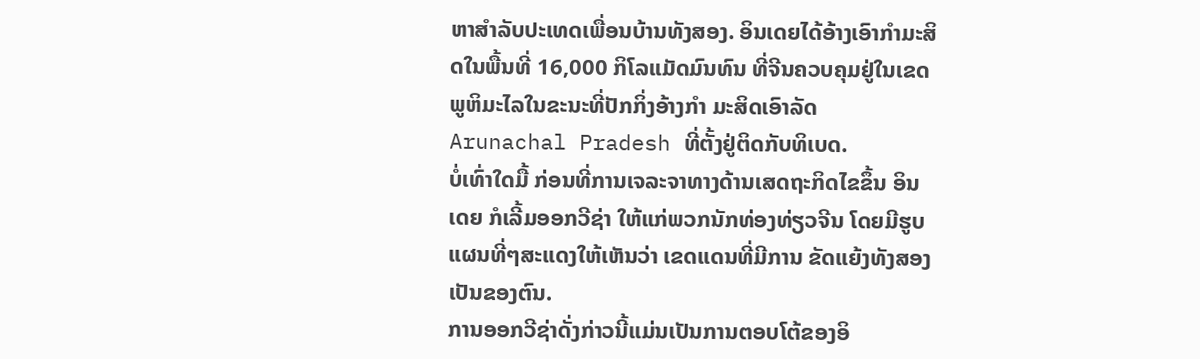ຫາສຳລັບປະເທດເພື່ອນບ້ານທັງສອງ. ອິນເດຍໄດ້ອ້າງເອົາກຳມະສິດໃນພື້ນທີ່ 16,000 ກິໂລແມັດມົນທົນ ທີ່ຈີນຄວບຄຸມຢູ່ໃນເຂດພູຫິມະໄລໃນຂະນະທີ່ປັກກິ່ງອ້າງກຳ ມະສິດເອົາລັດ Arunachal Pradesh ທີ່ຕັ້ງຢູ່ຕິດກັບທິເບດ.
ບໍ່ເທົ່າໃດມື້ ກ່ອນທີ່ການເຈລະຈາທາງດ້ານເສດຖະກິດໄຂຂຶ້ນ ອິນເດຍ ກໍເລີ້ມອອກວີຊ່າ ໃຫ້ແກ່ພວກນັກທ່ອງທ່ຽວຈີນ ໂດຍມີຮູບແຜນທີ່ໆສະແດງໃຫ້ເຫັນວ່າ ເຂດແດນທີ່ມີການ ຂັດແຍ້ງທັງສອງເປັນຂອງຕົນ.
ການອອກວີຊ່າດັ່ງກ່າວນີ້ແມ່ນເປັນການຕອບໂຕ້ຂອງອິ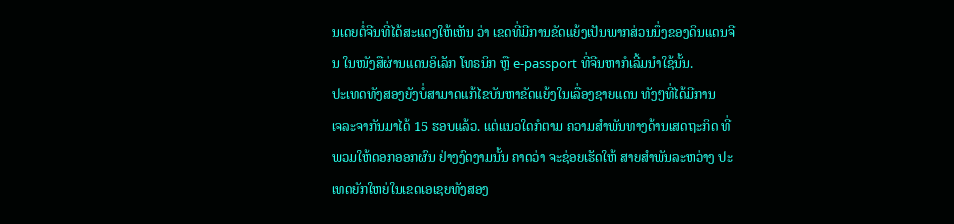ນເດຍຕໍ່ຈີນທີ່ໄດ້ສະແດງໃຫ້ເຫັນ ວ່າ ເຂດທີ່ມີການຂັດແຍ້ງເປັນພາກສ່ວນນຶ່ງຂອງດິນແດນຈີນ ໃນໜັງສືຜ່ານແດນອິເລັກ ໂທຣນິກ ຫຼື e-passport ທີ່ຈີນຫາກໍເລີ້ມນໍາໃຊ້ນັ້ນ.
ປະເທດທັງສອງຍັງບໍ່ສາມາດແກ້ໄຂບັນຫາຂັດແຍ້ງໃນເລື່ອງຊາຍແດນ ທັງໆທີ່ໄດ້ມີການ
ເຈລະຈາກັນມາໄດ້ 15 ຮອບແລ້ວ. ແຕ່ແນວໃດກໍຕາມ ຄວາມສຳພັນທາງດ້ານເສດຖະກິດ ທີ່ພວມໃຫ້ດອກອອກຜົນ ຢ່າງງົດງາມນັ້ນ ຄາດວ່າ ຈະຊ່ອຍເຮັດໃຫ້ ສາຍສຳພັນລະຫວ່າງ ປະເທດຍັກໃຫຍ່ໃນເຂດເອເຊຍທັງສອງ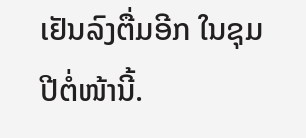ເຢັນລົງຕື່ມອີກ ໃນຊຸມປີຕໍ່ໜ້ານີ້.